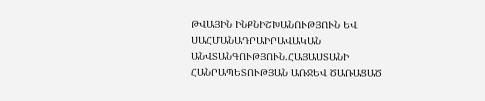ԹՎԱՅԻՆ ԻՆՔՆԻՇԽԱՆՈՒԹՅՈՒՆ ԵՎ ՍԱՀՄԱՆԱԴՐԱԻՐԱՎԱԿԱՆ ԱՆՎՏԱՆԳՈՒԹՅՈՒՆ.ՀԱՅԱՍՏԱՆԻ ՀԱՆՐԱՊԵՏՈՒԹՅԱՆ ԱՌՋԵՎ ԾԱՌԱՑԱԾ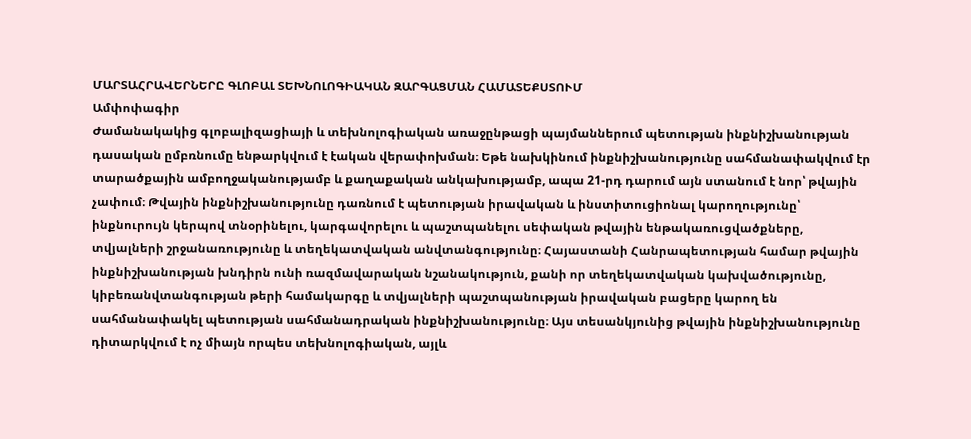ՄԱՐՏԱՀՐԱՎԵՐՆԵՐԸ ԳԼՈԲԱԼ ՏԵԽՆՈԼՈԳԻԱԿԱՆ ԶԱՐԳԱՑՄԱՆ ՀԱՄԱՏԵՔՍՏՈՒՄ
Ամփոփագիր
Ժամանակակից գլոբալիզացիայի և տեխնոլոգիական առաջընթացի պայմաններում պետության ինքնիշխանության դասական ըմբռնումը ենթարկվում է էական վերափոխման։ Եթե նախկինում ինքնիշխանությունը սահմանափակվում էր տարածքային ամբողջականությամբ և քաղաքական անկախությամբ, ապա 21-րդ դարում այն ստանում է նոր՝ թվային չափում։ Թվային ինքնիշխանությունը դառնում է պետության իրավական և ինստիտուցիոնալ կարողությունը՝ ինքնուրույն կերպով տնօրինելու, կարգավորելու և պաշտպանելու սեփական թվային ենթակառուցվածքները, տվյալների շրջանառությունը և տեղեկատվական անվտանգությունը։ Հայաստանի Հանրապետության համար թվային ինքնիշխանության խնդիրն ունի ռազմավարական նշանակություն, քանի որ տեղեկատվական կախվածությունը, կիբեռանվտանգության թերի համակարգը և տվյալների պաշտպանության իրավական բացերը կարող են սահմանափակել պետության սահմանադրական ինքնիշխանությունը։ Այս տեսանկյունից թվային ինքնիշխանությունը դիտարկվում է ոչ միայն որպես տեխնոլոգիական, այլև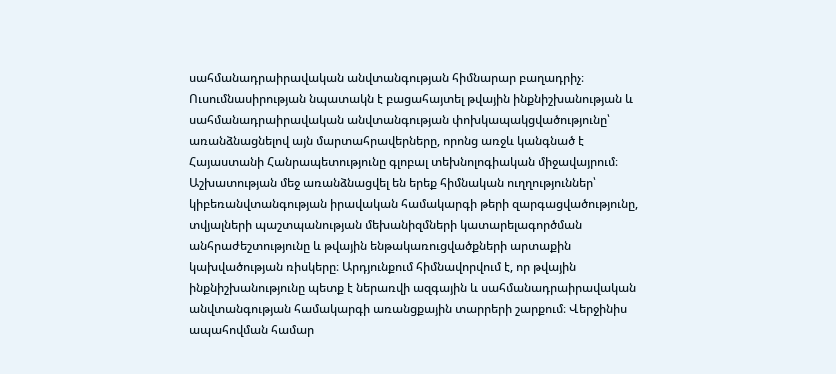սահմանադրաիրավական անվտանգության հիմնարար բաղադրիչ։ Ուսումնասիրության նպատակն է բացահայտել թվային ինքնիշխանության և սահմանադրաիրավական անվտանգության փոխկապակցվածությունը՝ առանձնացնելով այն մարտահրավերները, որոնց առջև կանգնած է Հայաստանի Հանրապետությունը գլոբալ տեխնոլոգիական միջավայրում։ Աշխատության մեջ առանձնացվել են երեք հիմնական ուղղություններ՝ կիբեռանվտանգության իրավական համակարգի թերի զարգացվածությունը, տվյալների պաշտպանության մեխանիզմների կատարելագործման անհրաժեշտությունը և թվային ենթակառուցվածքների արտաքին կախվածության ռիսկերը։ Արդյունքում հիմնավորվում է, որ թվային ինքնիշխանությունը պետք է ներառվի ազգային և սահմանադրաիրավական անվտանգության համակարգի առանցքային տարրերի շարքում։ Վերջինիս ապահովման համար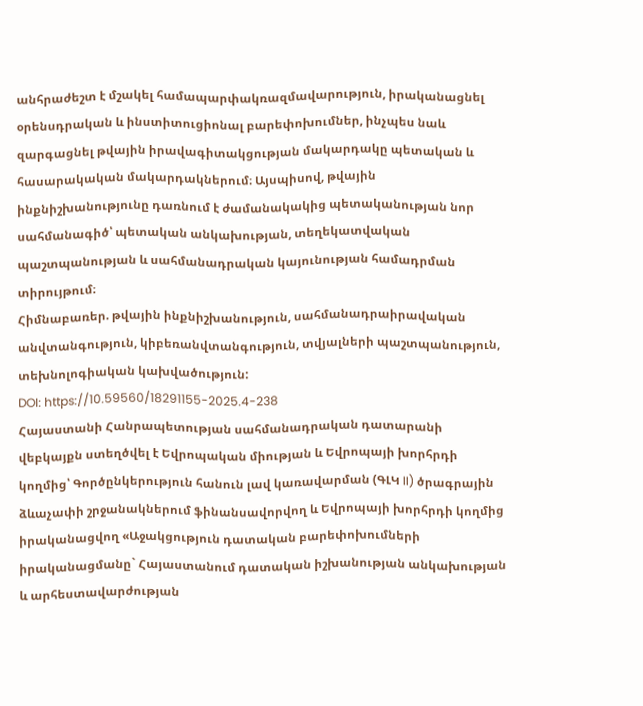անհրաժեշտ է մշակել համապարփակռազմավարություն, իրականացնել օրենսդրական և ինստիտուցիոնալ բարեփոխումներ, ինչպես նաև զարգացնել թվային իրավագիտակցության մակարդակը պետական և հասարակական մակարդակներում։ Այսպիսով, թվային ինքնիշխանությունը դառնում է ժամանակակից պետականության նոր սահմանագիծ՝ պետական անկախության, տեղեկատվական պաշտպանության և սահմանադրական կայունության համադրման տիրույթում։
Հիմնաբառեր. թվային ինքնիշխանություն, սահմանադրաիրավական անվտանգություն, կիբեռանվտանգություն, տվյալների պաշտպանություն, տեխնոլոգիական կախվածություն:
DOI: https://10.59560/18291155-2025.4-238
Հայաստանի Հանրապետության սահմանադրական դատարանի վեբկայքն ստեղծվել է Եվրոպական միության և Եվրոպայի խորհրդի կողմից՝ Գործընկերություն հանուն լավ կառավարման (ԳԼԿ II) ծրագրային ձևաչափի շրջանակներում ֆինանսավորվող և Եվրոպայի խորհրդի կողմից իրականացվող «Աջակցություն դատական բարեփոխումների իրականացմանը` Հայաստանում դատական իշխանության անկախության և արհեստավարժության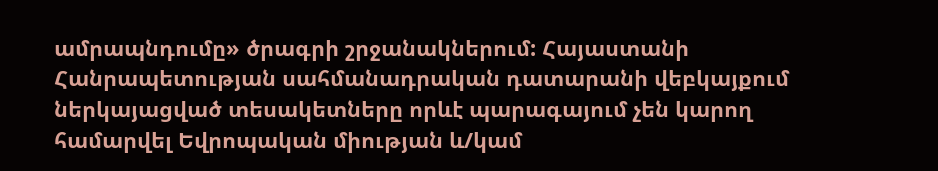ամրապնդումը» ծրագրի շրջանակներում: Հայաստանի Հանրապետության սահմանադրական դատարանի վեբկայքում ներկայացված տեսակետները որևէ պարագայում չեն կարող համարվել Եվրոպական միության և/կամ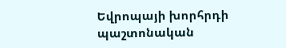Եվրոպայի խորհրդի պաշտոնական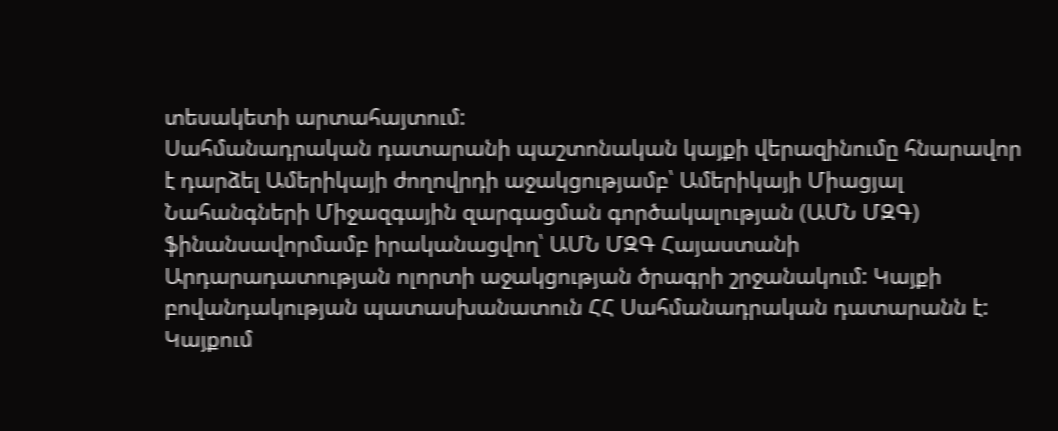տեսակետի արտահայտում:
Սահմանադրական դատարանի պաշտոնական կայքի վերազինումը հնարավոր է դարձել Ամերիկայի ժողովրդի աջակցությամբ՝ Ամերիկայի Միացյալ Նահանգների Միջազգային զարգացման գործակալության (ԱՄՆ ՄԶԳ) ֆինանսավորմամբ իրականացվող՝ ԱՄՆ ՄԶԳ Հայաստանի Արդարադատության ոլորտի աջակցության ծրագրի շրջանակում: Կայքի բովանդակության պատասխանատուն ՀՀ Սահմանադրական դատարանն է: Կայքում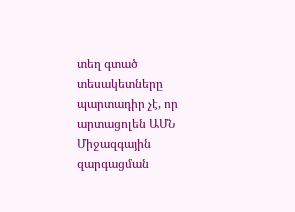տեղ գտած տեսակետները պարտադիր չէ, որ արտացոլեն ԱՄՆ Միջազգային զարգացման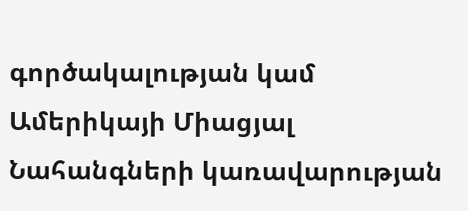գործակալության կամ Ամերիկայի Միացյալ Նահանգների կառավարության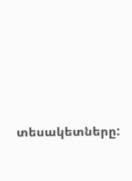տեսակետները: